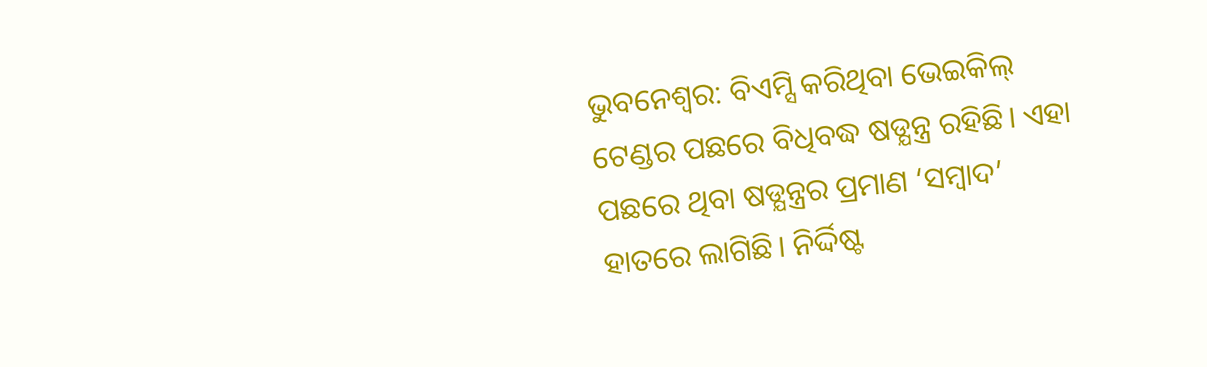ଭୁବନେଶ୍ବର: ବିଏମ୍ସି କରିଥିବା ଭେଇକିଲ୍ ଟେଣ୍ଡର ପଛରେ ବିଧିବଦ୍ଧ ଷଡ୍ଯନ୍ତ୍ର ରହିଛି। ଏହା ପଛରେ ଥିବା ଷଡ୍ଯନ୍ତ୍ରର ପ୍ରମାଣ ‘ସମ୍ବାଦ’ ହାତରେ ଲାଗିଛି। ନିର୍ଦ୍ଦିଷ୍ଟ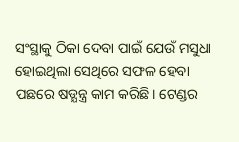ସଂସ୍ଥାକୁ ଠିକା ଦେବା ପାଇଁ ଯେଉଁ ମସୁଧା ହୋଇଥିଲା ସେଥିରେ ସଫଳ ହେବା ପଛରେ ଷଡ୍ଯନ୍ତ୍ର କାମ କରିଛି। ଟେଣ୍ଡର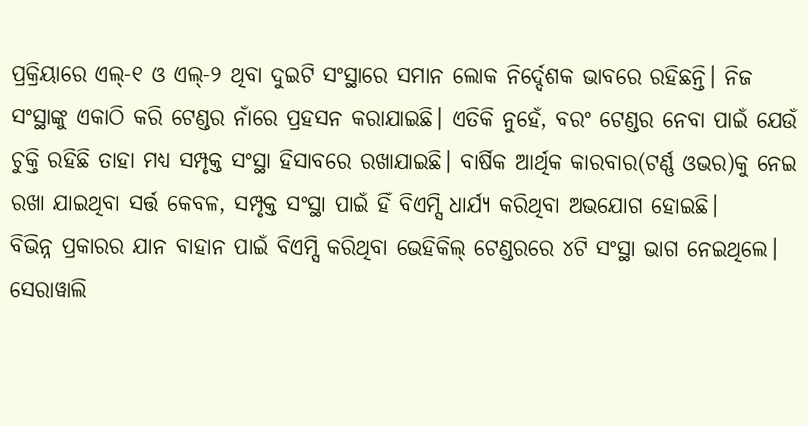ପ୍ରକ୍ରିୟାରେ ଏଲ୍-୧ ଓ ଏଲ୍-୨ ଥିବା ଦୁଇଟି ସଂସ୍ଥାରେ ସମାନ ଲୋକ ନିର୍ଦ୍ଦେଶକ ଭାବରେ ରହିଛନ୍ତି। ନିଜ ସଂସ୍ଥାଙ୍କୁ ଏକାଠି କରି ଟେଣ୍ଡର ନାଁରେ ପ୍ରହସନ କରାଯାଇଛି। ଏତିକି ନୁହେଁ, ବରଂ ଟେଣ୍ଡର ନେବା ପାଇଁ ଯେଉଁ ଚୁକ୍ତି ରହିଛି ତାହା ମଧ୍ୟ ସମ୍ପୃକ୍ତ ସଂସ୍ଥା ହିସାବରେ ରଖାଯାଇଛି। ବାର୍ଷିକ ଆର୍ଥିକ କାରବାର(ଟର୍ଣ୍ଣ ଓଭର)କୁ ନେଇ ରଖା ଯାଇଥିବା ସର୍ତ୍ତ କେବଳ, ସମ୍ପୃକ୍ତ ସଂସ୍ଥା ପାଇଁ ହିଁ ବିଏମ୍ସି ଧାର୍ଯ୍ୟ କରିଥିବା ଅଭଯୋଗ ହୋଇଛି।
ବିଭିନ୍ନ ପ୍ରକାରର ଯାନ ବାହାନ ପାଇଁ ବିଏମ୍ସି କରିଥିବା ଭେହିକିଲ୍ ଟେଣ୍ଡରରେ ୪ଟି ସଂସ୍ଥା ଭାଗ ନେଇଥିଲେ। ସେରାୱାଲି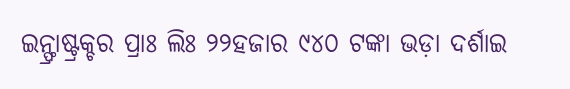ଇନ୍ଫ୍ରାଷ୍ଟ୍ରକ୍ଚର ପ୍ରାଃ ଲିଃ ୨୨ହଜାର ୯୪୦ ଟଙ୍କା ଭଡ଼ା ଦର୍ଶାଇ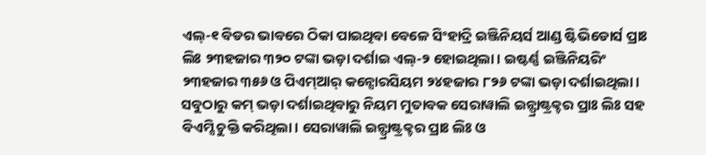ଏଲ୍-୧ ବିଡର ଭାବରେ ଠିକା ପାଇଥିବା ବେଳେ ସିଂହାଦ୍ରି ଇଞ୍ଜିନିୟର୍ସ ଆଣ୍ଡ ଷ୍ଟିଭିଡୋର୍ସ ପ୍ରାଃ ଲିଃ ୨୩ହଜାର ୩୨୦ ଟଙ୍କା ଭଡ଼ା ଦର୍ଶାଇ ଏଲ୍-୨ ହୋଇଥିଲା। ଇଷ୍ଟର୍ଣ୍ଣ ଇଞ୍ଜିନିୟରିଂ ୨୩ହଜାର ୩୫୬ ଓ ପିଏମ୍ଆର୍ କନ୍ସୋରସିୟମ ୨୪ହଜାର ୮୨୬ ଟଙ୍କା ଭଡ଼ା ଦର୍ଶାଇଥିଲା। ସବୁଠାରୁ କମ୍ ଭଡ଼ା ଦର୍ଶାଇଥିବାରୁ ନିୟମ ମୁତାବକ ସେରାୱାଲି ଇନ୍ଫ୍ରାଷ୍ଟ୍ରକ୍ଚର ପ୍ରାଃ ଲିଃ ସହ ବିଏମ୍ସି ଚୁକ୍ତି କରିଥିଲା। ସେରାୱାଲି ଇନ୍ଫ୍ରାଷ୍ଟ୍ରକ୍ଚର ପ୍ରାଃ ଲିଃ ଓ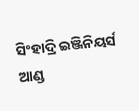ସିଂହାଦ୍ରି ଇଞ୍ଜିନିୟର୍ସ ଆଣ୍ଡ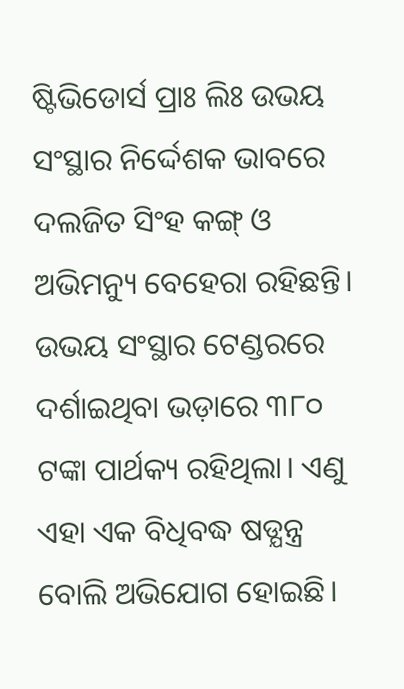ଷ୍ଟିଭିଡୋର୍ସ ପ୍ରାଃ ଲିଃ ଉଭୟ ସଂସ୍ଥାର ନିର୍ଦ୍ଦେଶକ ଭାବରେ ଦଲଜିତ ସିଂହ କଙ୍ଗ୍ ଓ ଅଭିମନ୍ୟୁ ବେହେରା ରହିଛନ୍ତି। ଉଭୟ ସଂସ୍ଥାର ଟେଣ୍ଡରରେ ଦର୍ଶାଇଥିବା ଭଡ଼ାରେ ୩୮୦ ଟଙ୍କା ପାର୍ଥକ୍ୟ ରହିଥିଲା। ଏଣୁ ଏହା ଏକ ବିଧିବଦ୍ଧ ଷଡ୍ଯନ୍ତ୍ର ବୋଲି ଅଭିଯୋଗ ହୋଇଛି।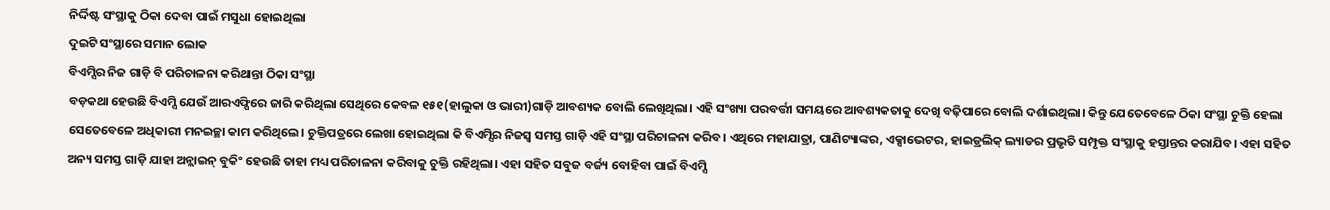ନିର୍ଦ୍ଦିଷ୍ଟ ସଂସ୍ଥାକୁ ଠିକା ଦେବା ପାଇଁ ମସୁଧା ହୋଇଥିଲା
ଦୁଇଟି ସଂସ୍ଥାରେ ସମାନ ଲୋକ
ବିଏମ୍ସିର ନିଜ ଗାଡ଼ି ବି ପରିଚାଳନା କରିଥାନ୍ତା ଠିକା ସଂସ୍ଥା
ବଡ଼କଥା ହେଉଛି ବିଏମ୍ସି ଯେଉଁ ଆରଏଫ୍ପିରେ ଜାରି କରିଥିଲା ସେଥିରେ କେବଳ ୧୫୧(ହାଲୁକା ଓ ଭାରୀ)ଗାଡ଼ି ଆବଶ୍ୟକ ବୋଲି ଲେଖିଥିଲା। ଏହି ସଂଖ୍ୟା ପରବର୍ତ୍ତୀ ସମୟରେ ଆବଶ୍ୟକତାକୁ ଦେଖି ବଢ଼ିପାରେ ବୋଲି ଦର୍ଶାଇଥିଲା। କିନ୍ତୁ ଯେତେବେଳେ ଠିକା ସଂସ୍ଥା ଚୁକ୍ତି ହେଲା ସେତେବେଳେ ଅଧିକାରୀ ମନଇଚ୍ଛା କାମ କରିଥିଲେ। ଚୁକ୍ତିପତ୍ରରେ ଲେଖା ହୋଇଥିଲା କି ବିଏମ୍ସିର ନିଜସ୍ବ ସମସ୍ତ ଗାଡ଼ି ଏହି ସଂସ୍ଥା ପରିଚାଳନା କରିବ। ଏଥିରେ ମହାଯାତ୍ରା, ପାଣିଟ୍ୟାଙ୍କର, ଏକ୍ସାଭେଟର, ହାଇଡ୍ରଲିକ୍ ଲ୍ୟାଡର ପ୍ରଭୃତି ସମ୍ପୃକ୍ତ ସଂସ୍ଥାକୁ ହସ୍ତାନ୍ତର କରାଯିବ। ଏହା ସହିତ ଅନ୍ୟ ସମସ୍ତ ଗାଡ଼ି ଯାହା ଅନ୍ଲାଇନ୍ ବୁକିଂ ହେଉଛି ତାହା ମଧ୍ୟ ପରିଚାଳନା କରିବାକୁ ଚୁକ୍ତି ରହିଥିଲା। ଏହା ସହିତ ସବୁଜ ବର୍ଜ୍ୟ ବୋହିବା ପାଇଁ ବିଏମ୍ସି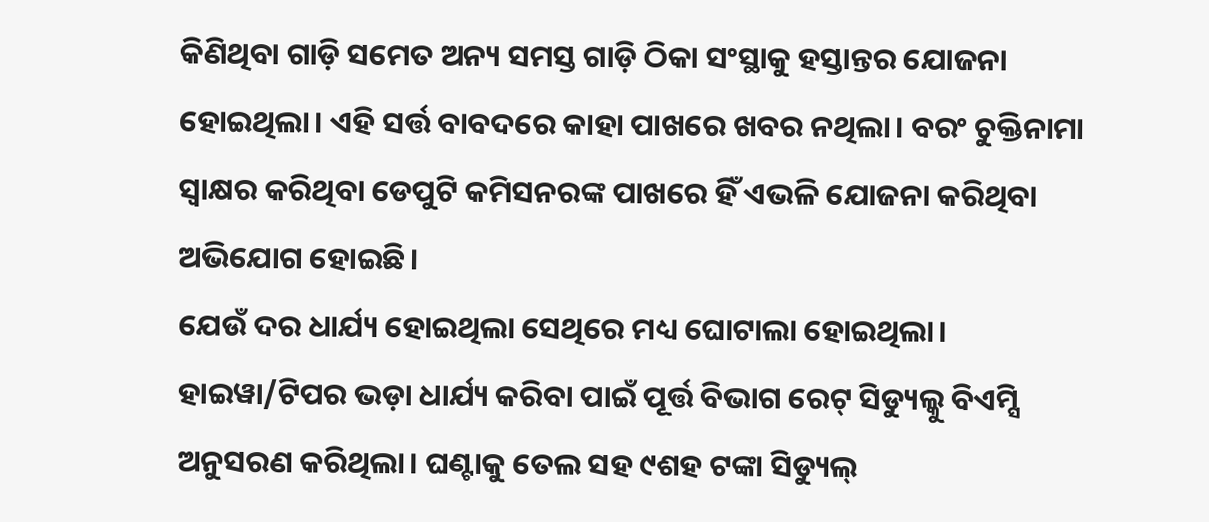କିଣିଥିବା ଗାଡ଼ି ସମେତ ଅନ୍ୟ ସମସ୍ତ ଗାଡ଼ି ଠିକା ସଂସ୍ଥାକୁ ହସ୍ତାନ୍ତର ଯୋଜନା ହୋଇଥିଲା। ଏହି ସର୍ତ୍ତ ବାବଦରେ କାହା ପାଖରେ ଖବର ନଥିଲା। ବରଂ ଚୁକ୍ତିନାମା ସ୍ବାକ୍ଷର କରିଥିବା ଡେପୁଟି କମିସନରଙ୍କ ପାଖରେ ହିଁ ଏଭଳି ଯୋଜନା କରିଥିବା ଅଭିଯୋଗ ହୋଇଛି।
ଯେଉଁ ଦର ଧାର୍ଯ୍ୟ ହୋଇଥିଲା ସେଥିରେ ମଧ୍ୟ ଘୋଟାଲା ହୋଇଥିଲା। ହାଇୱା/ଟିପର ଭଡ଼ା ଧାର୍ଯ୍ୟ କରିବା ପାଇଁ ପୂର୍ତ୍ତ ବିଭାଗ ରେଟ୍ ସିଡ୍ୟୁଲ୍କୁ ବିଏମ୍ସି ଅନୁସରଣ କରିଥିଲା। ଘଣ୍ଟାକୁ ତେଲ ସହ ୯ଶହ ଟଙ୍କା ସିଡ୍ୟୁଲ୍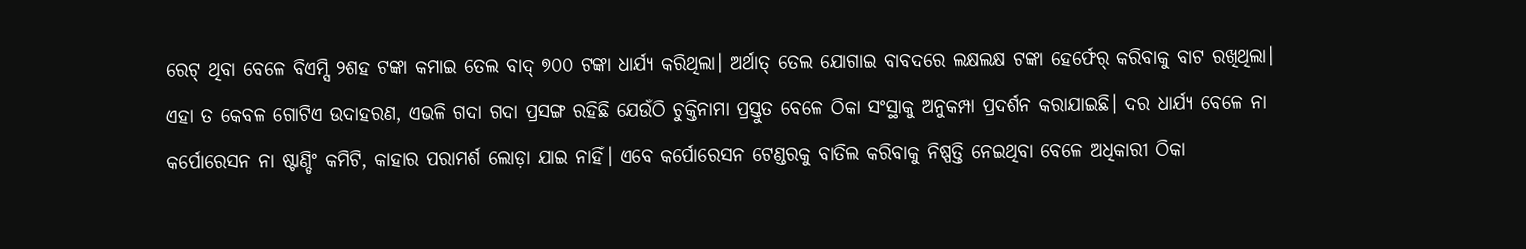ରେଟ୍ ଥିବା ବେଳେ ବିଏମ୍ସି ୨ଶହ ଟଙ୍କା କମାଇ ତେଲ ବାଦ୍ ୭୦୦ ଟଙ୍କା ଧାର୍ଯ୍ୟ କରିଥିଲା। ଅର୍ଥାତ୍ ତେଲ ଯୋଗାଇ ବାବଦରେ ଲକ୍ଷଲକ୍ଷ ଟଙ୍କା ହେର୍ଫେର୍ କରିବାକୁ ବାଟ ରଖିଥିଲା। ଏହା ତ କେବଳ ଗୋଟିଏ ଉଦାହରଣ, ଏଭଳି ଗଦା ଗଦା ପ୍ରସଙ୍ଗ ରହିଛି ଯେଉଁଠି ଚୁକ୍ତିନାମା ପ୍ରସ୍ତୁତ ବେଳେ ଠିକା ସଂସ୍ଥାକୁ ଅନୁକମ୍ପା ପ୍ରଦର୍ଶନ କରାଯାଇଛି। ଦର ଧାର୍ଯ୍ୟ ବେଳେ ନା କର୍ପୋରେସନ ନା ଷ୍ଟାଣ୍ଡିଂ କମିଟି, କାହାର ପରାମର୍ଶ ଲୋଡ଼ା ଯାଇ ନାହିଁ। ଏବେ କର୍ପୋରେସନ ଟେଣ୍ଡରକୁ ବାତିଲ କରିବାକୁ ନିଷ୍ପତ୍ତି ନେଇଥିବା ବେଳେ ଅଧିକାରୀ ଠିକା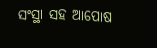ସଂସ୍ଥା ସହ ଆପୋଷ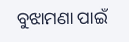ବୁଝାମଣା ପାଇଁ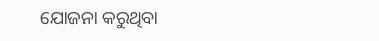ଯୋଜନା କରୁଥିବା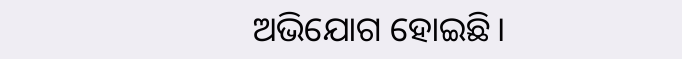ଅଭିଯୋଗ ହୋଇଛି।